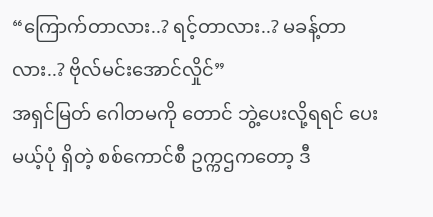“ကြောက်တာလား..? ရင့်တာလား..? မခန့်တာလား..? ဗိုလ်မင်းအောင်လှိုင်”
အရှင်မြတ် ဂေါတမကို တောင် ဘွဲ့ပေးလို့ရရင် ပေးမယ့်ပုံ ရှိတဲ့ စစ်ကောင်စီ ဥက္ကဌကတော့ ဒီ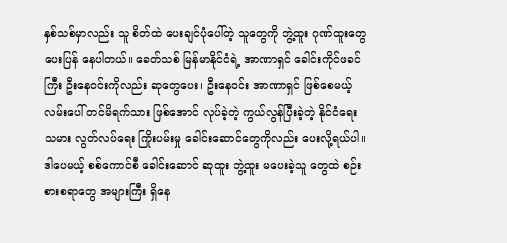နှစ်သစ်မှာလည်း သူ စိတ်ထဲ ပေးချင်ပုံပေါ်တဲ့ သူတွေကို ဘွဲ့ထူး ဂုဏ်ထူးတွေ ပေးပြန် နေပါတယ်။ ခေတ်သစ် မြန်မာနိုင်ငံရဲ့ အာဏာရှင် ခေါင်းကိုင်ဖခင်ကြီး ဦးနေ၀င်းကိုလည်း ဆုတွေပေး၊ ဦးနေ၀င်း အာဏာရှင် ဖြစ်စေမယ့် လမ်းပေါ် တင်မိရက်သား ဖြစ်အောင် လုပ်ခဲ့တဲ့ ကွယ်လွန်ပြီးခဲ့တဲ့ နိုင်ငံရေး သမား လွတ်လပ်ရေး ကြိုးပမ်းမှု ခေါင်းဆောင်တွေကိုလည်း ပေးလို့ရယ်ပါ။
ဒါပေမယ့် စစ်ကောင်စီ ခေါင်းဆောင် ဆုထူး ဘွဲ့ထူး မပေးခဲ့သူ တွေထဲ စဉ်းစားစရာတွေ အများကြီး ရှိနေ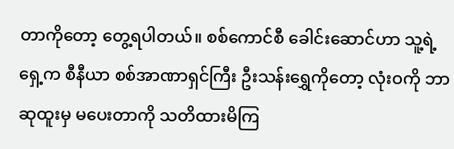တာကိုတော့ တွေ့ရပါတယ်။ စစ်ကောင်စီ ခေါင်းဆောင်ဟာ သူ့ရဲ့ ရှေ့က စီနီယာ စစ်အာဏာရှင်ကြီး ဦးသန်းရွှေကိုတော့ လုံးဝကို ဘာဆုထူးမှ မပေးတာကို သတိထားမိကြ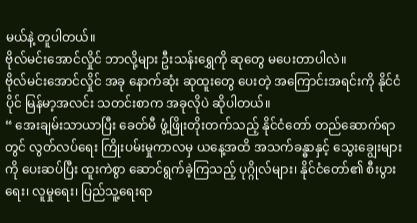မယ်နဲ့ တူပါတယ်။
ဗိုလ်မင်းအောင်လှိုင် ဘာလို့များ ဦးသန်းရွှေကို ဆုတွေ မပေးတာပါလဲ။
ဗိုလ်မင်းအောင်လှိုင် အခု နောက်ဆုံး ဆုထူးတွေ ပေးတဲ့ အကြောင်းအရင်းကို နိုင်ငံပိုင် မြန်မာ့အလင်း သတင်းစာက အခုလိုပဲ ဆိုပါတယ်။
“ အေးချမ်းသာယာပြီး ခေတ်မီ ဖွံ့ဖြိုးတိုးတက်သည့် နိုင်ငံတော် တည်ဆောက်ရာတွင် လွတ်လပ်ရေး ကြိုးပမ်းမှုကာလမှ ယနေ့အထိ အသက်ခန္ဓာနှင့် သွေးချွေးများကို ပေးဆပ်ပြီး ထူးကဲစွာ ဆောင်ရွက်ခဲ့ကြသည့် ပုဂ္ဂိုလ်များ၊ နိုင်ငံတော်၏ စီးပွားရေး၊ လူမှုရေး၊ ပြည်သူ့ရေးရာ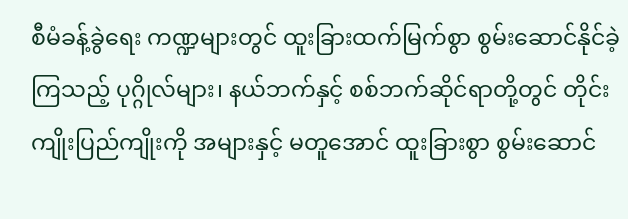စီမံခန့်ခွဲရေး ကဏ္ဍများတွင် ထူးခြားထက်မြက်စွာ စွမ်းဆောင်နိုင်ခဲ့ကြသည့် ပုဂ္ဂိုလ်များ၊ နယ်ဘက်နှင့် စစ်ဘက်ဆိုင်ရာတို့တွင် တိုင်းကျိုးပြည်ကျိုးကို အများနှင့် မတူအောင် ထူးခြားစွာ စွမ်းဆောင်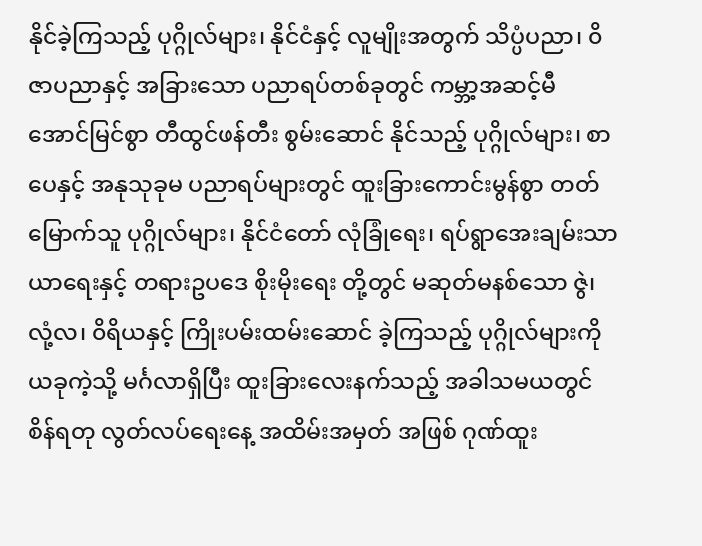နိုင်ခဲ့ကြသည့် ပုဂ္ဂိုလ်များ၊ နိုင်ငံနှင့် လူမျိုးအတွက် သိပ္ပံပညာ၊ ၀ိဇာပညာနှင့် အခြားသော ပညာရပ်တစ်ခုတွင် ကမ္ဘာ့အဆင့်မီ အောင်မြင်စွာ တီထွင်ဖန်တီး စွမ်းဆောင် နိုင်သည့် ပုဂ္ဂိုလ်များ၊ စာပေနှင့် အနုသုခုမ ပညာရပ်များတွင် ထူးခြားကောင်းမွန်စွာ တတ်မြောက်သူ ပုဂ္ဂိုလ်များ၊ နိုင်ငံတော် လုံခြုံရေး၊ ရပ်ရွာအေးချမ်းသာယာရေးနှင့် တရားဥပဒေ စိုးမိုးရေး တို့တွင် မဆုတ်မနစ်သော ဇွဲ၊ လုံ့လ၊ ၀ိရိယနှင့် ကြိုးပမ်းထမ်းဆောင် ခဲ့ကြသည့် ပုဂ္ဂိုလ်များကို ယခုကဲ့သို့ မင်္ဂလာရှိပြီး ထူးခြားလေးနက်သည့် အခါသမယတွင် စိန်ရတု လွတ်လပ်ရေးနေ့ အထိမ်းအမှတ် အဖြစ် ဂုဏ်ထူး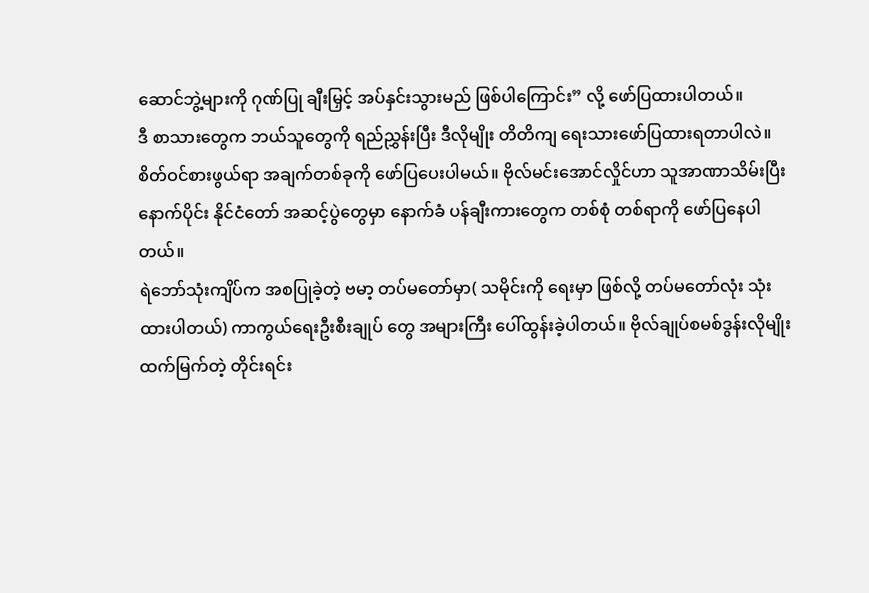ဆောင်ဘွဲ့များကို ဂုဏ်ပြု ချီးမြှင့် အပ်နှင်းသွားမည် ဖြစ်ပါကြောင်း” လို့ ဖော်ပြထားပါတယ်။
ဒီ စာသားတွေက ဘယ်သူတွေကို ရည်ညွှန်းပြီး ဒီလိုမျိုး တိတိကျ ရေးသားဖော်ပြထားရတာပါလဲ။
စိတ်ဝင်စားဖွယ်ရာ အချက်တစ်ခုကို ဖော်ပြပေးပါမယ်။ ဗိုလ်မင်းအောင်လှိုင်ဟာ သူအာဏာသိမ်းပြီးနောက်ပိုင်း နိုင်ငံတော် အဆင့်ပွဲတွေမှာ နောက်ခံ ပန်ချီးကားတွေက တစ်စုံ တစ်ရာကို ဖော်ပြနေပါတယ်။
ရဲဘော်သုံးကျိပ်က အစပြုခဲ့တဲ့ ဗမာ့ တပ်မတော်မှာ( သမိုင်းကို ရေးမှာ ဖြစ်လို့ တပ်မတော်လုံး သုံးထားပါတယ်) ကာကွယ်ရေးဦးစီးချုပ် တွေ အများကြီး ပေါ်ထွန်းခဲ့ပါတယ်။ ဗိုလ်ချုပ်စမစ်ဒွန်းလိုမျိုး ထက်မြက်တဲ့ တိုင်းရင်း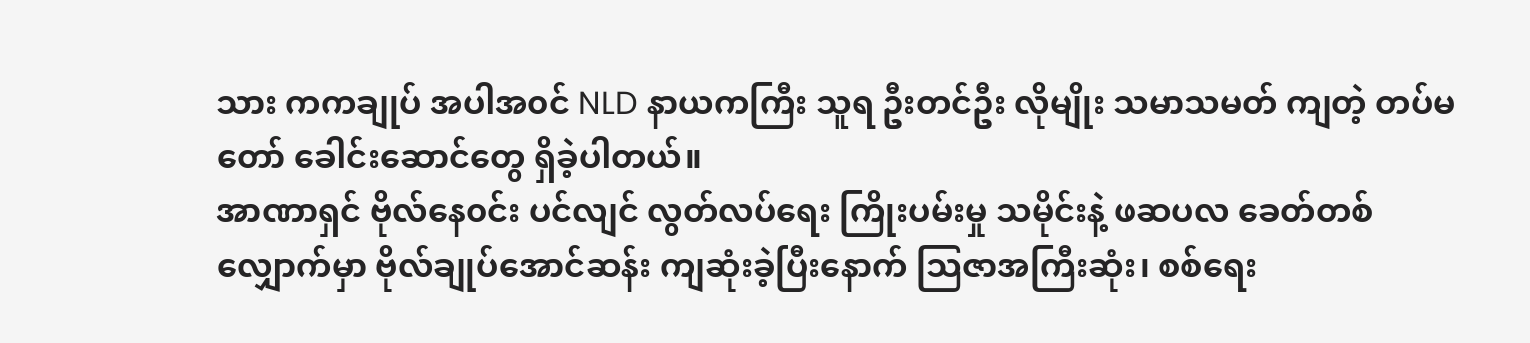သား ကကချုပ် အပါအ၀င် NLD နာယကကြီး သူရ ဦးတင်ဦး လိုမျိုး သမာသမတ် ကျတဲ့ တပ်မတော် ခေါင်းဆောင်တွေ ရှိခဲ့ပါတယ်။
အာဏာရှင် ဗိုလ်နေ၀င်း ပင်လျင် လွတ်လပ်ရေး ကြိုးပမ်းမှု သမိုင်းနဲ့ ဖဆပလ ခေတ်တစ်လျှောက်မှာ ဗိုလ်ချုပ်အောင်ဆန်း ကျဆုံးခဲ့ပြီးနောက် သြဇာအကြီးဆုံး၊ စစ်ရေး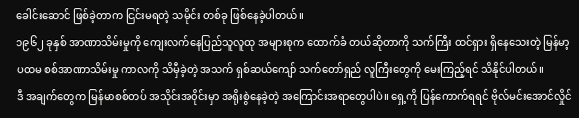ခေါင်းဆောင် ဖြစ်ခဲ့တာက ငြင်းမရတဲ့ သမိုင်း တစ်ခု ဖြစ်နေခဲ့ပါတယ်။
၁၉၆၂ ခုနှစ် အာဏာသိမ်းမှုကို ကျေးလက်နေပြည်သူလူထု အများစုက ထောက်ခံ တယ်ဆိုတာကို သက်ကြီး ထင်ရှား ရှိနေသေးတဲ့ မြန်မာ့ ပထမ စစ်အာဏာသိမ်းမှု ကာလကို သိမှီခဲ့တဲ့ အသက် ရှစ်ဆယ်ကျော် သက်တော်ရှည် လူကြီးတွေကို မေးကြည့်ရင် သိနိုင်ပါတယ်။
ဒီ အချက်တွေက မြန်မာစစ်တပ် အသိုင်းအ၀ိုင်းမှာ အရိုးစွဲနေခဲ့တဲ့ အကြောင်းအရာတွေပါပဲ။ ရှေ့ကို ပြန်ကောက်ရရင် ဗိုလ်မင်းအောင်လှိုင်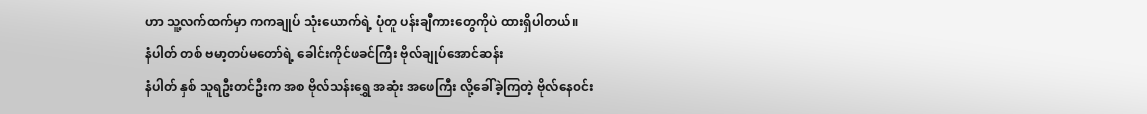ဟာ သူ့လက်ထက်မှာ ကကချုပ် သုံးယောက်ရဲ့ ပုံတူ ပန်းချီကားတွေကိုပဲ ထားရှိပါတယ်။
နံပါတ် တစ် ဗမာ့တပ်မတော်ရဲ့ ခေါင်းကိုင်ဖခင်ကြီး ဗိုလ်ချုပ်အောင်ဆန်း
နံပါတ် နှစ် သူရဦးတင်ဦးက အစ ဗိုလ်သန်းရွှေ အဆုံး အဖေကြီး လို့ခေါ်ခဲ့ကြတဲ့ ဗိုလ်နေ၀င်း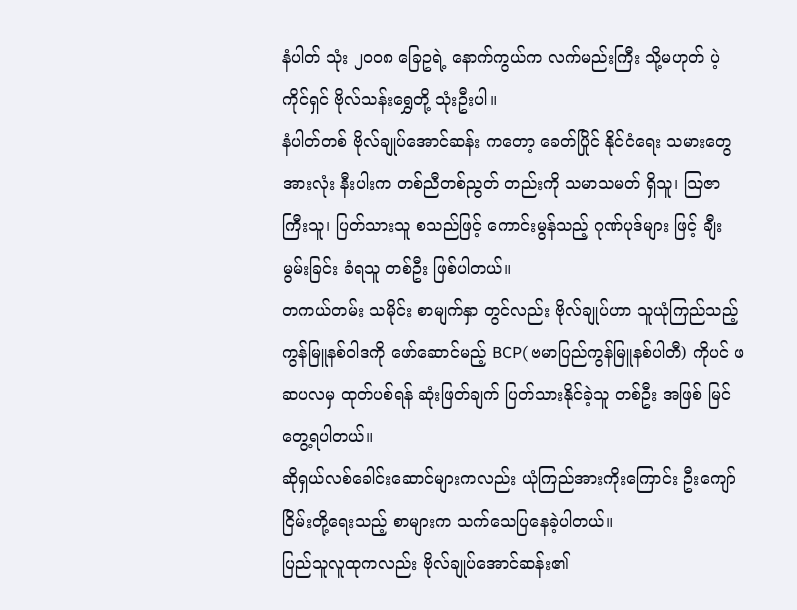နံပါတ် သုံး ၂၀၀၈ ခြေဥရဲ့ နောက်ကွယ်က လက်မည်းကြီး သို့မဟုတ် ပဲ့ကိုင်ရှင် ဗိုလ်သန်းရွှေတို့ သုံးဦးပါ။
နံပါတ်တစ် ဗိုလ်ချုပ်အောင်ဆန်း ကတော့ ခေတ်ပြိုင် နိုင်ငံရေး သမားတွေ အားလုံး နီးပါးက တစ်ညီတစ်ညွတ် တည်းကို သမာသမတ် ရှိသူ၊ သြဇာကြီးသူ၊ ပြတ်သားသူ စသည်ဖြင့် ကောင်းမွန်သည့် ဂုဏ်ပုဒ်များ ဖြင့် ချီးမွမ်းခြင်း ခံရသူ တစ်ဦး ဖြစ်ပါတယ်။
တကယ်တမ်း သမိုင်း စာမျက်နှာ တွင်လည်း ဗိုလ်ချုပ်ဟာ သူယုံကြည်သည့် ကွန်မြူနစ်ဝါဒကို ဖော်ဆောင်မည့် BCP( ဗမာပြည်ကွန်မြူနစ်ပါတီ) ကိုပင် ဖဆပလမှ ထုတ်ပစ်ရန် ဆုံးဖြတ်ချက် ပြတ်သားနိုင်ခဲ့သူ တစ်ဦး အဖြစ် မြင်တွေ့ရပါတယ်။
ဆိုရှယ်လစ်ခေါင်းဆောင်များကလည်း ယုံကြည်အားကိုးကြောင်း ဦးကျော်ငြိမ်းတို့ရေးသည့် စာများက သက်သေပြနေခဲ့ပါတယ်။
ပြည်သူလူထုကလည်း ဗိုလ်ချုပ်အောင်ဆန်း၏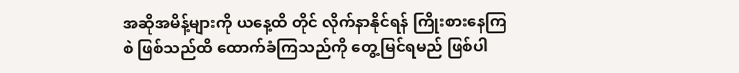အဆိုအမိန့်များကို ယနေ့ထိ တိုင် လိုက်နာနိုင်ရန် ကြိုးစားနေကြစဲ ဖြစ်သည်ထိ ထောက်ခံကြသည်ကို တွေ့မြင်ရမည် ဖြစ်ပါ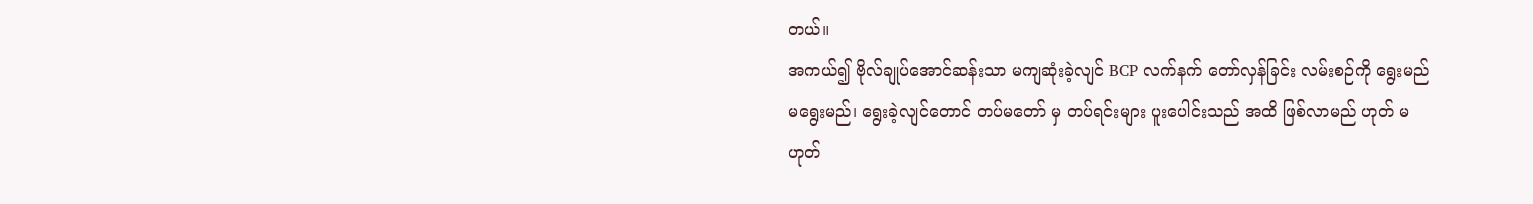တယ်။
အကယ်၍ ဗိုလ်ချုပ်အောင်ဆန်းသာ မကျဆုံးခဲ့လျင် BCP လက်နက် တော်လှန်ခြင်း လမ်းစဉ်ကို ရွေးမည် မရွေးမည်၊ ရွေးခဲ့လျင်တောင် တပ်မတော် မှ တပ်ရင်းများ ပူးပေါင်းသည် အထိ ဖြစ်လာမည် ဟုတ် မဟုတ်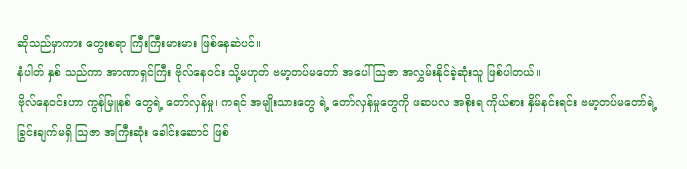ဆိုသည်မှာကား တွေးစရာ ကြီးကြီးမားမား ဖြစ်နေဆဲပင်။
နံပါတ် နှစ် သည်ကာ အာဏာရှင်ကြီး ဗိုလ်နေ၀င်း သို့မဟုတ် ဗမာ့တပ်မတော် အပေါ် သြဇာ အလွှမ်းနိုင်ခဲ့ဆုံးသူ ဖြစ်ပါတယ်။
ဗိုလ်နေ၀င်းဟာ ကွန်မြူနစ် တွေရဲ့ တော်လှန်မှု၊ ကရင် အမျိုးသားတွေ ရဲ့ တော်လှန်မှုတွေကို ဖဆပလ အစိုးရ ကိုယ်စား နှိမ်နင်းရင်း ဗမာ့တပ်မတော်ရဲ့ ခြွင်းချက်မရှိ သြဇာ အကြီးဆုံး ခေါင်းဆောင် ဖြစ်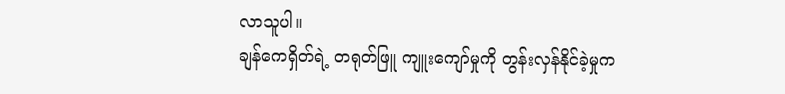လာသူပါ။
ချန်ကေရှိတ်ရဲ့ တရုတ်ဖြူ ကျူးကျော်မှုကို တွန်းလှန်နိုင်ခဲ့မှုက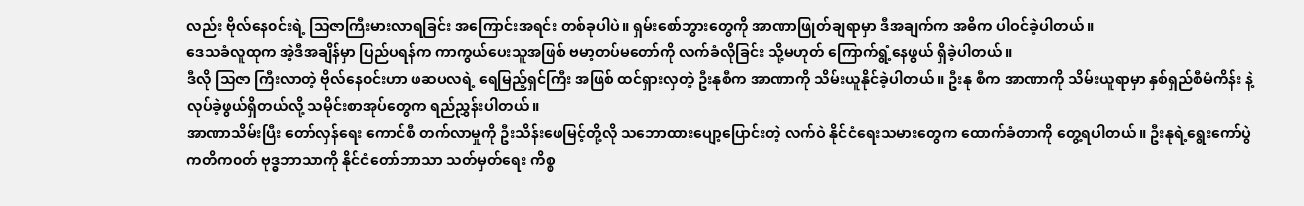လည်း ဗိုလ်နေ၀င်းရဲ့ သြဇာကြီးမားလာရခြင်း အကြောင်းအရင်း တစ်ခုပါပဲ။ ရှမ်းစော်ဘွားတွေကို အာဏာဖြုတ်ချရာမှာ ဒီအချက်က အဓိက ပါဝင်ခဲ့ပါတယ်။
ဒေသခံလူထုက အဲ့ဒီအချိန်မှာ ပြည်ပရန်က ကာကွယ်ပေးသူအဖြစ် ဗမာ့တပ်မတော်ကို လက်ခံလိုခြင်း သို့မဟုတ် ကြောက်ရွံ့နေဖွယ် ရှိခဲ့ပါတယ်။
ဒီလို သြဇာ ကြီးလာတဲ့ ဗိုလ်နေ၀င်းဟာ ဖဆပလရဲ့ ရေမြည့်ရှင်ကြီး အဖြစ် ထင်ရှားလှတဲ့ ဦးနုစီက အာဏာကို သိမ်းယူနိုင်ခဲ့ပါတယ်။ ဦးနု စီက အာဏာကို သိမ်းယူရာမှာ နှစ်ရှည်စီမံကိန်း နဲ့ လုပ်ခဲ့ဖွယ်ရှိတယ်လို့ သမိုင်းစာအုပ်တွေက ရည်ညွှန်းပါတယ်။
အာဏာသိမ်းပြီး တော်လှန်ရေး ကောင်စီ တက်လာမှုကို ဦးသိန်းဖေမြင့်တို့လို သဘောထားပျော့ပြောင်းတဲ့ လက်ဝဲ နိုင်ငံရေးသမားတွေက ထောက်ခံတာကို တွေ့ရပါတယ်။ ဦးနုရဲ့ရွေးကော်ပွဲ ကတိက၀တ် ဗုဒ္ဓဘာသာကို နိုင်ငံတော်ဘာသာ သတ်မှတ်ရေး ကိစ္စ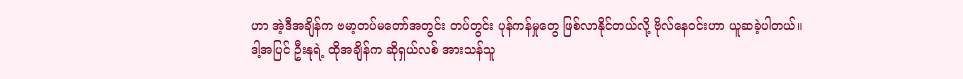ဟာ အဲ့ဒီအချိန်က ဗမာ့တပ်မတော်အတွင်း တပ်တွင်း ပုန်ကန်မှုတွေ ဖြစ်လာနိုင်တယ်လို့ ဗိုလ်နေ၀င်းဟာ ယူဆခဲ့ပါတယ်။
ဒါ့အပြင် ဦးနုရဲ့ ထိုအချိန်က ဆိုရှယ်လစ် အားသန်သူ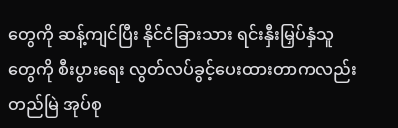တွေကို ဆန့်ကျင်ပြီး နိုင်ငံခြားသား ရင်းနှီးမြှပ်နှံသူတွေကို စီးပွားရေး လွတ်လပ်ခွင့်ပေးထားတာကလည်း တည်မြဲ အုပ်စု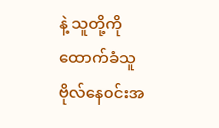နဲ့ သူတို့ကို ထောက်ခံသူ ဗိုလ်နေ၀င်းအ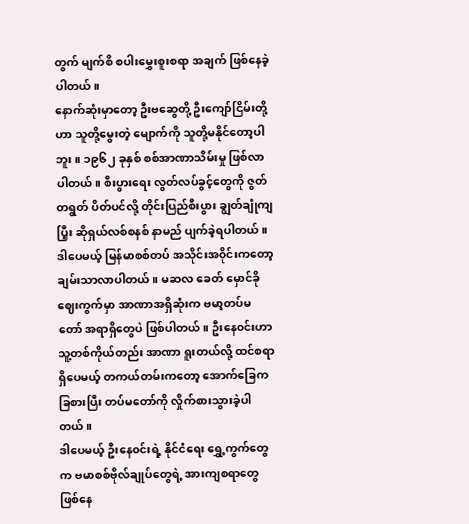တွက် မျက်စိ စပါးမွှေးစူးစရာ အချက် ဖြစ်နေခဲ့ပါတယ်။
နောက်ဆုံးမှာတော့ ဦးဗဆွေတို့ ဦးကျော်ငြိမ်းတို့ဟာ သူတို့မွေးတဲ့ မျောက်ကို သူတို့မနိုင်တော့ပါဘူး။ ၁၉၆၂ ခုနှစ် စစ်အာဏာသိမ်းမှု ဖြစ်လာပါတယ်။ စီးပွားရေး လွတ်လပ်ခွင့်တွေကို ဇွတ်တရွတ် ပိတ်ပင်လို့ တိုင်းပြည်စီးပွား ချွတ်ချုံကျပြီ့း ဆိုရှယ်လစ်စနစ် နာမည် ပျက်ခဲ့ရပါတယ်။
ဒါပေမယ့် မြန်မာစစ်တပ် အသိုင်းအ၀ိုင်းကတော့ ချမ်းသာလာပါတယ်။ မဆလ ခေတ် မှောင်ခိုဈေးကွက်မှာ အာဏာအရှိဆုံးက ဗမာ့တပ်မတော် အရာရှိတွေပဲ ဖြစ်ပါတယ်။ ဦးနေ၀င်းဟာ သူ့တစ်ကိုယ်တည်း အာဏာ ရူးတယ်လို့ ထင်စရာ ရှိပေမယ့် တကယ်တမ်းကတော့ အောက်ခြေက ခြစားပြီး တပ်မတော်ကို လှိုက်စားသွားခဲ့ပါတယ်။
ဒါပေမယ့် ဦးနေ၀င်းရဲ့ နိုင်ငံရေး ရွှေ့ကွက်တွေက ဗမာစစ်ဗိုလ်ချုပ်တွေရဲ့ အားကျစရာတွေ ဖြစ်နေ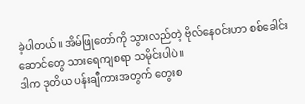ခဲ့ပါတယ်။ အိမ်ဖြုတော်ကို သွားလည်တဲ့ ဗိုလ်နေ၀င်းဟာ စစ်ခေါင်းဆောင်တွေ သားရေကျစရာ သမိုင်းပါပဲ။
ဒါက ဒုတိယ ပန်းချီကားအတွက် တွေးစ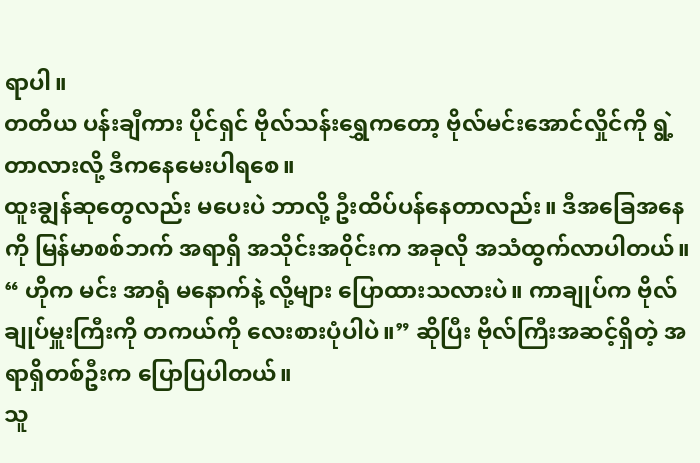ရာပါ။
တတိယ ပန်းချီကား ပိုင်ရှင် ဗိုလ်သန်းရွှေကတော့ ဗိုလ်မင်းအောင်လှိုင်ကို ရွဲ့တာလားလို့ ဒီကနေမေးပါရစေ။
ထူးချွန်ဆုတွေလည်း မပေးပဲ ဘာလို့ ဦးထိပ်ပန်နေတာလည်း။ ဒီအခြေအနေကို မြန်မာစစ်ဘက် အရာရှိ အသိုင်းအ၀ိုင်းက အခုလို အသံထွက်လာပါတယ်။
“ ဟိုက မင်း အာရုံ မနောက်နဲ့ လို့များ ပြောထားသလားပဲ။ ကာချုပ်က ဗိုလ်ချုပ်မှူးကြီးကို တကယ်ကို လေးစားပုံပါပဲ။” ဆိုပြီး ဗိုလ်ကြီးအဆင့်ရှိတဲ့ အရာရှိတစ်ဦးက ပြောပြပါတယ်။
သူ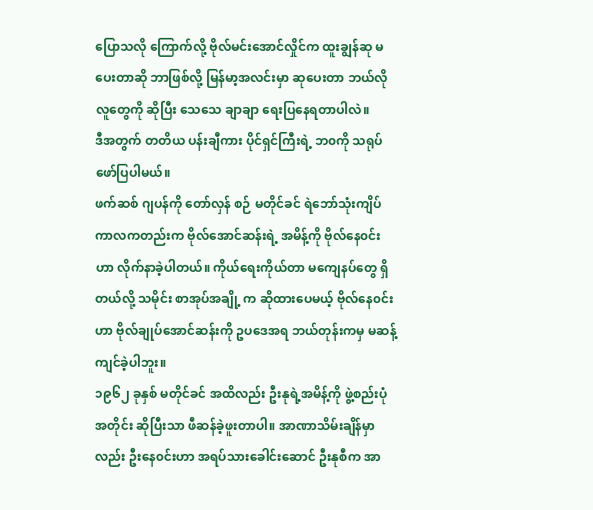ပြောသလို ကြောက်လို့ ဗိုလ်မင်းအောင်လှိုင်က ထူးချွန်ဆု မပေးတာဆို ဘာဖြစ်လို့ မြန်မာ့အလင်းမှာ ဆုပေးတာ ဘယ်လိုလူတွေကို ဆိုပြီး သေသေ ချာချာ ရေးပြနေရတာပါလဲ။
ဒီအတွက် တတိယ ပန်းချီကား ပိုင်ရှင်ကြီးရဲ့ ဘ၀ကို သရုပ်ဖော်ပြပါမယ်။
ဖက်ဆစ် ဂျပန်ကို တော်လှန် စဉ် မတိုင်ခင် ရဲဘော်သုံးကျိပ်ကာလကတည်းက ဗိုလ်အောင်ဆန်းရဲ့ အမိန့်ကို ဗိုလ်နေ၀င်းဟာ လိုက်နာခဲ့ပါတယ်။ ကိုယ်ရေးကိုယ်တာ မကျေနပ်တွေ ရှိတယ်လို့ သမိုင်း စာအုပ်အချို့ က ဆိုထားပေမယ့် ဗိုလ်နေ၀င်းဟာ ဗိုလ်ချုပ်အောင်ဆန်းကို ဥပဒေအရ ဘယ်တုန်းကမှ မဆန့်ကျင်ခဲ့ပါဘူး။
၁၉၆၂ ခုနှစ် မတိုင်ခင် အထိလည်း ဦးနုရဲ့အမိန့်ကို ဖွဲ့စည်းပုံ အတိုင်း ဆိုပြီးသာ ဖီဆန်ခဲ့ဖူးတာပါ။ အာဏာသိမ်းချိန်မှာလည်း ဦးနေ၀င်းဟာ အရပ်သားခေါင်းဆောင် ဦးနုစီက အာ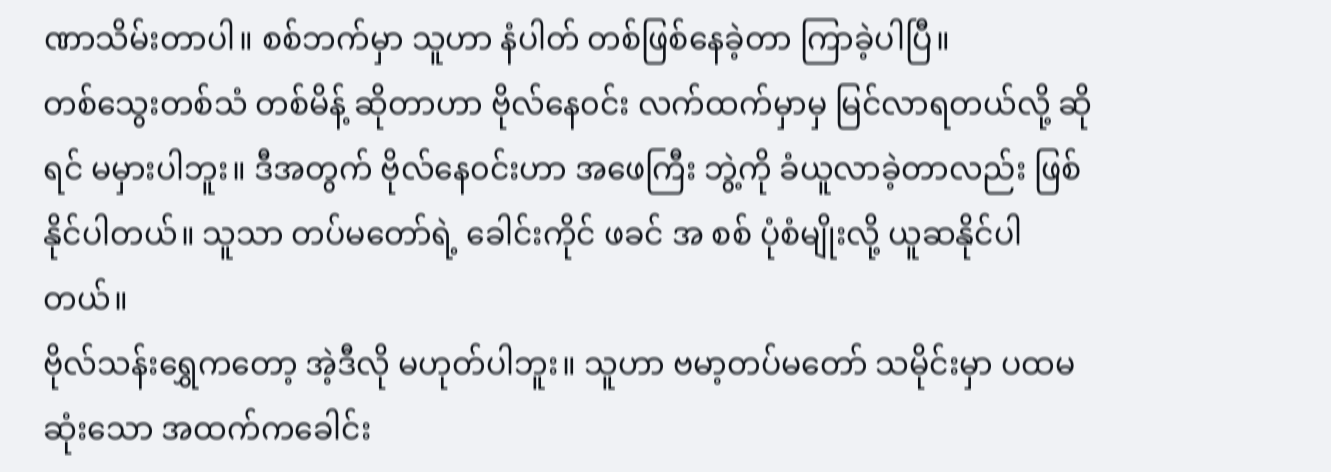ဏာသိမ်းတာပါ။ စစ်ဘက်မှာ သူဟာ နံပါတ် တစ်ဖြစ်နေခဲ့တာ ကြာခဲ့ပါပြီ။
တစ်သွေးတစ်သံ တစ်မိန့် ဆိုတာဟာ ဗိုလ်နေ၀င်း လက်ထက်မှာမှ မြင်လာရတယ်လို့ ဆိုရင် မမှားပါဘူး။ ဒီအတွက် ဗိုလ်နေ၀င်းဟာ အဖေကြီး ဘွဲ့ကို ခံယူလာခဲ့တာလည်း ဖြစ်နိုင်ပါတယ်။ သူသာ တပ်မတော်ရဲ့ ခေါင်းကိုင် ဖခင် အ စစ် ပုံစံမျိုးလို့ ယူဆနိုင်ပါတယ်။
ဗိုလ်သန်းရွှေကတော့ အဲ့ဒီလို မဟုတ်ပါဘူး။ သူဟာ ဗမာ့တပ်မတော် သမိုင်းမှာ ပထမဆုံးသော အထက်ကခေါင်း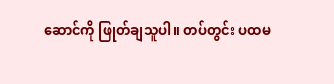ဆောင်ကို ဖြုတ်ချသူပါ။ တပ်တွင်း ပထမ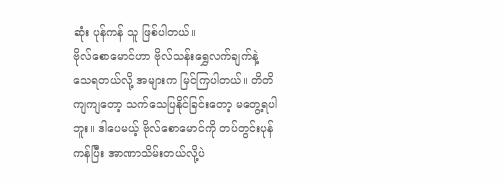ဆုံး ပုန်ကန် သူ ဖြစ်ပါတယ်။
ဗိုလ်စောမောင်ဟာ ဗိုလ်သန်းရွှေလက်ချက်နဲ့ သေရတယ်လို့ အများက မြင်ကြပါတယ်။ တိတိကျကျတော့ သက်သေပြနိုင်ခြင်းတော့ မတွေ့ရပါဘူး။ ဒါပေမယ့် ဗိုလ်စောမောင်ကို တပ်တွင်းပုန်ကန်ပြီး အာဏာသိမ်းတယ်လို့ပဲ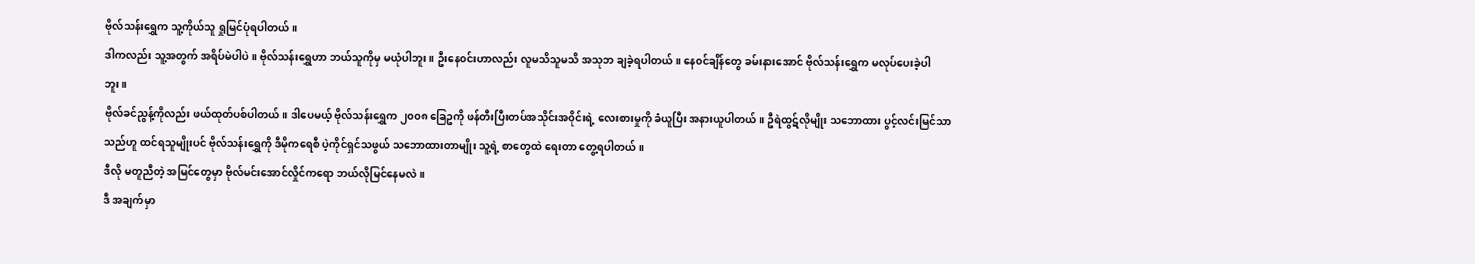ဗိုလ်သန်းရွှေက သူ့ကိုယ်သူ ရှုမြင်ပုံရပါတယ်။
ဒါကလည်း သူ့အတွက် အရိပ်မဲပါပဲ။ ဗိုလ်သန်းရွှေဟာ ဘယ်သူကိုမှ မယုံပါဘူး။ ဦးနေ၀င်းဟာလည်း လူမသိသူမသိ အသုဘ ချခဲ့ရပါတယ်။ နေ၀င်ချိန်တွေ ခမ်းနားအောင် ဗိုလ်သန်းရွှေက မလုပ်ပေးခဲ့ပါဘူး။
ဗိုလ်ခင်ညွန့်ကိုလည်း ဖယ်ထုတ်ပစ်ပါတယ်။ ဒါပေမယ့် ဗိုလ်သန်းရွှေက ၂၀၀၈ ခြေဥကို ဖန်တီးပြီးတပ်အသိုင်းအ၀ိုင်းရဲ့ လေးစားမှုကို ခံယူပြီး အနားယူပါတယ်။ ဦရဲထွဋ်လိုမျိုး သဘောထား ပွင့်လင်းမြင်သာသည်ဟူ ထင်ရသူမျိုးပင် ဗိုလ်သန်းရွှေကို ဒီမိုကရေစီ ပဲ့ကိုင်ရှင်သဖွယ် သဘောထားတာမျိုး သူ့ရဲ့ စာတွေထဲ ရေးတာ တွေ့ရပါတယ်။
ဒီလို မတူညီတဲ့ အမြင်တွေမှာ ဗိုလ်မင်းအောင်လှိုင်ကရော ဘယ်လိုမြင်နေမလဲ။
ဒီ အချက်မှာ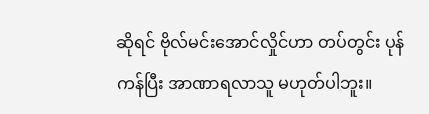ဆိုရင် ဗိုလ်မင်းအောင်လှိုင်ဟာ တပ်တွင်း ပုန်ကန်ပြီး အာဏာရလာသူ မဟုတ်ပါဘူး။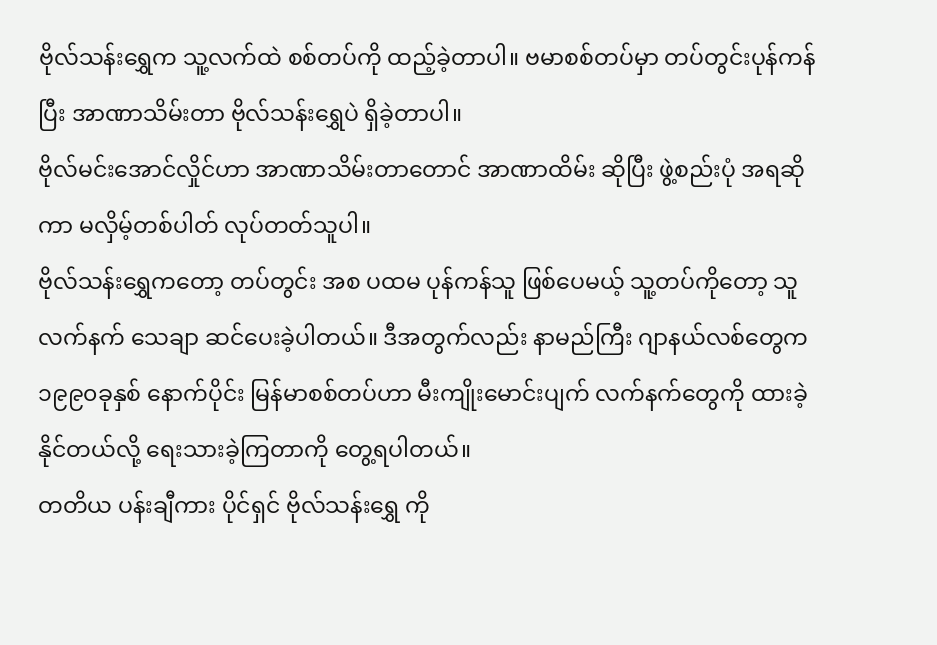ဗိုလ်သန်းရွှေက သူ့လက်ထဲ စစ်တပ်ကို ထည့်ခဲ့တာပါ။ ဗမာစစ်တပ်မှာ တပ်တွင်းပုန်ကန်ပြီး အာဏာသိမ်းတာ ဗိုလ်သန်းရွှေပဲ ရှိခဲ့တာပါ။
ဗိုလ်မင်းအောင်လှိုင်ဟာ အာဏာသိမ်းတာတောင် အာဏာထိမ်း ဆိုပြီး ဖွဲ့စည်းပုံ အရဆိုကာ မလှိမ့်တစ်ပါတ် လုပ်တတ်သူပါ။
ဗိုလ်သန်းရွှေကတော့ တပ်တွင်း အစ ပထမ ပုန်ကန်သူ ဖြစ်ပေမယ့် သူ့တပ်ကိုတော့ သူ လက်နက် သေချာ ဆင်ပေးခဲ့ပါတယ်။ ဒီအတွက်လည်း နာမည်ကြီး ဂျာနယ်လစ်တွေက ၁၉၉၀ခုနှစ် နောက်ပိုင်း မြန်မာစစ်တပ်ဟာ မီးကျိုးမောင်းပျက် လက်နက်တွေကို ထားခဲ့နိုင်တယ်လို့ ရေးသားခဲ့ကြတာကို တွေ့ရပါတယ်။
တတိယ ပန်းချီကား ပိုင်ရှင် ဗိုလ်သန်းရွှေ ကို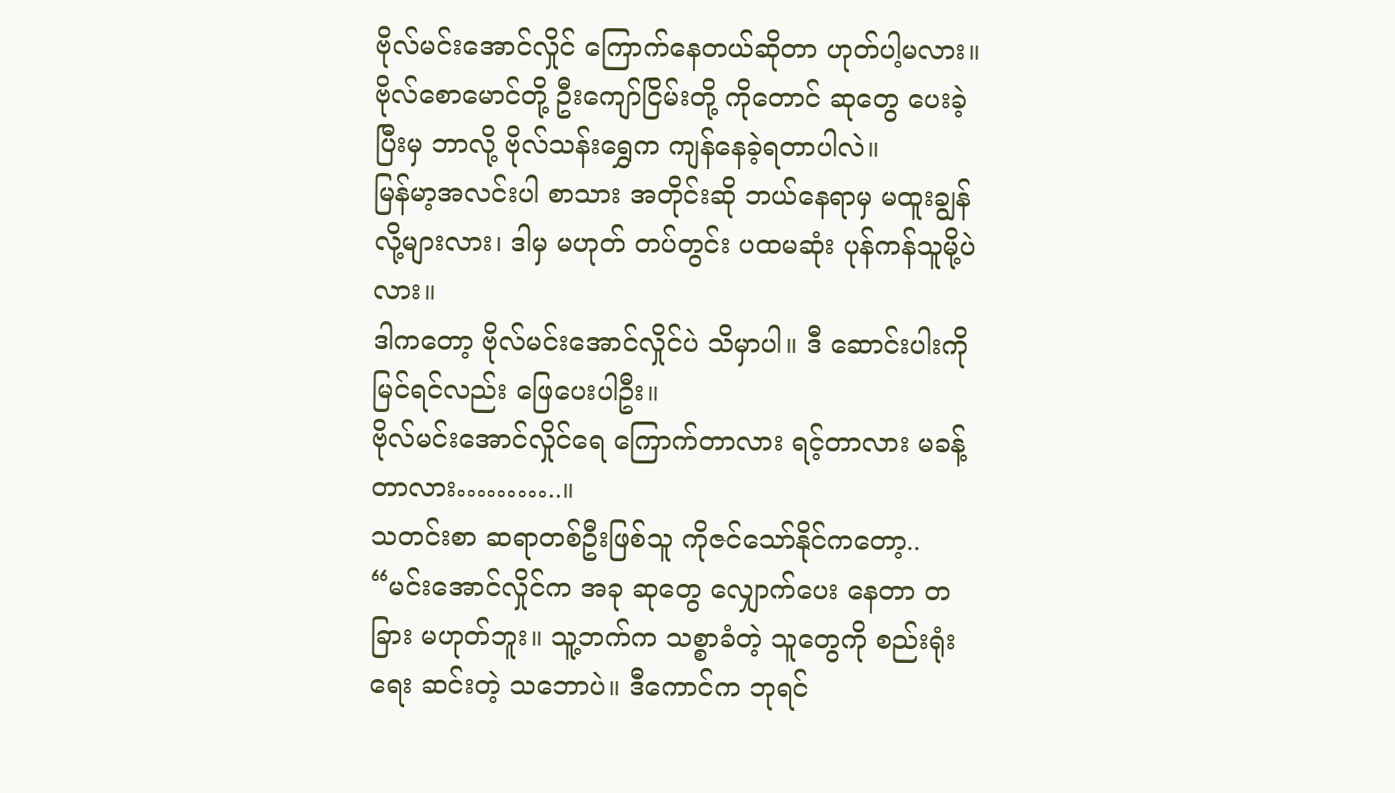ဗိုလ်မင်းအောင်လှိုင် ကြောက်နေတယ်ဆိုတာ ဟုတ်ပါ့မလား။
ဗိုလ်စောမောင်တို့ ဦးကျော်ငြိမ်းတို့ ကိုတောင် ဆုတွေ ပေးခဲ့ပြီးမှ ဘာလို့ ဗိုလ်သန်းရွှေက ကျန်နေခဲ့ရတာပါလဲ။
မြန်မာ့အလင်းပါ စာသား အတိုင်းဆို ဘယ်နေရာမှ မထူးချွန်လို့များလား၊ ဒါမှ မဟုတ် တပ်တွင်း ပထမဆုံး ပုန်ကန်သူမို့ပဲလား။
ဒါကတော့ ဗိုလ်မင်းအောင်လှိုင်ပဲ သိမှာပါ။ ဒီ ဆောင်းပါးကို မြင်ရင်လည်း ဖြေပေးပါဦး။
ဗိုလ်မင်းအောင်လှိုင်ရေ ကြောက်တာလား ရင့်တာလား မခန့်တာလား………..။
သတင်းစာ ဆရာတစ်ဦးဖြစ်သူ ကိုဇင်သော်နိုင်ကတော့..
“မင်းအောင်လှိုင်က အခု ဆုတွေ လျှောက်ပေး နေတာ တခြား မဟုတ်ဘူး။ သူ့ဘက်က သစ္စာခံတဲ့ သူတွေကို စည်းရုံးရေး ဆင်းတဲ့ သဘောပဲ။ ဒီကောင်က ဘုရင်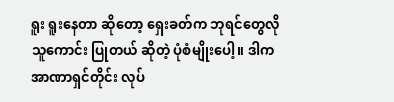ရူး ရူးနေတာ ဆိုတော့ ရှေးခတ်က ဘုရင်တွေလို သူကောင်း ပြုတယ် ဆိုတဲ့ ပုံစံမျိုးပေါ့။ ဒါက အာဏာရှင်တိုင်း လုပ်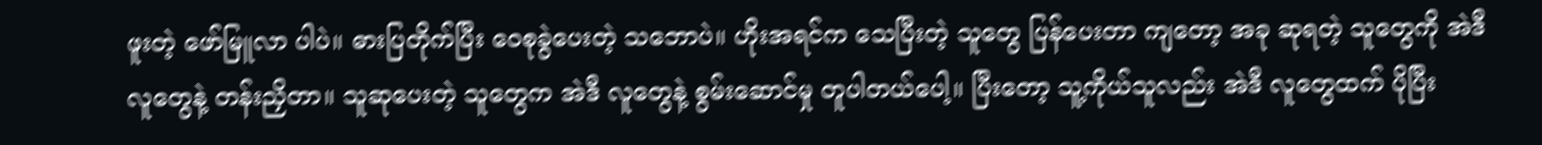ဖူးတဲ့ ဖော်မြူလာ ပါပဲ။ ဓားပြတိုက်ပြီး ဝေစုခွဲပေးတဲ့ သဘောပဲ။ ဟိုးအရင်က သေပြီးတဲ့ သူတွေ ပြန်ပေးတာ ကျတော့ အခု ဆုရတဲ့ သူတွေကို အဲဒီ လူတွေနဲ့ တန်းညှိတာ။ သူဆုပေးတဲ့ သူတွေက အဲဒီ လူတွေနဲ့ စွမ်းဆောင်မှု တူပါတယ်ပေါ့။ ပြီးတော့ သူ့ကိုယ်သူလည်း အဲဒီ လူတွေထက် ပိုပြီး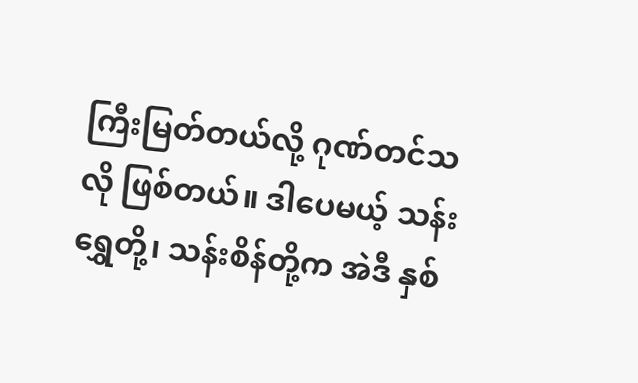ကြီးမြတ်တယ်လို့ ဂုဏ်တင်သလို ဖြစ်တယ်။ ဒါပေမယ့် သန်းရွှေတို့၊ သန်းစိန်တို့က အဲဒီ နှစ်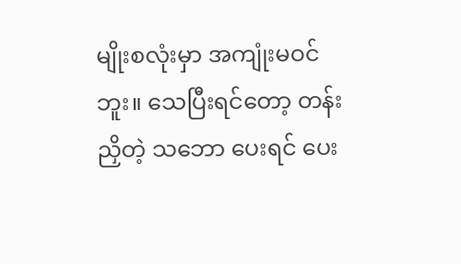မျိုးစလုံးမှာ အကျုံးမဝင်ဘူး။ သေပြီးရင်တော့ တန်းညှိတဲ့ သဘော ပေးရင် ပေး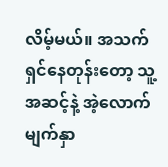လိမ့်မယ်။ အသက် ရှင်နေတုန်းတော့ သူ့အဆင့်နဲ့ အဲ့လောက် မျက်နှာ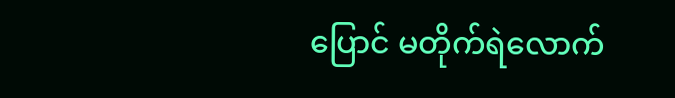ပြောင် မတိုက်ရဲလောက်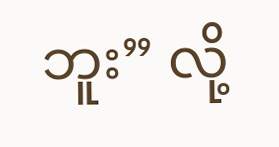ဘူး” လို့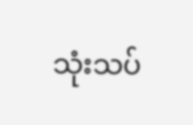သုံးသပ်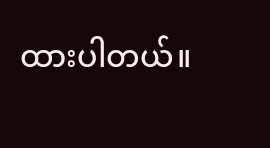ထားပါတယ်။